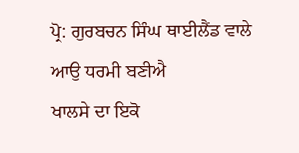ਪ੍ਰੋ: ਗੁਰਬਚਨ ਸਿੰਘ ਥਾਈਲੈਂਡ ਵਾਲੇ
ਆਉ ਧਰਮੀ ਬਣੀਐ
ਖਾਲਸੇ ਦਾ ਇਕੋ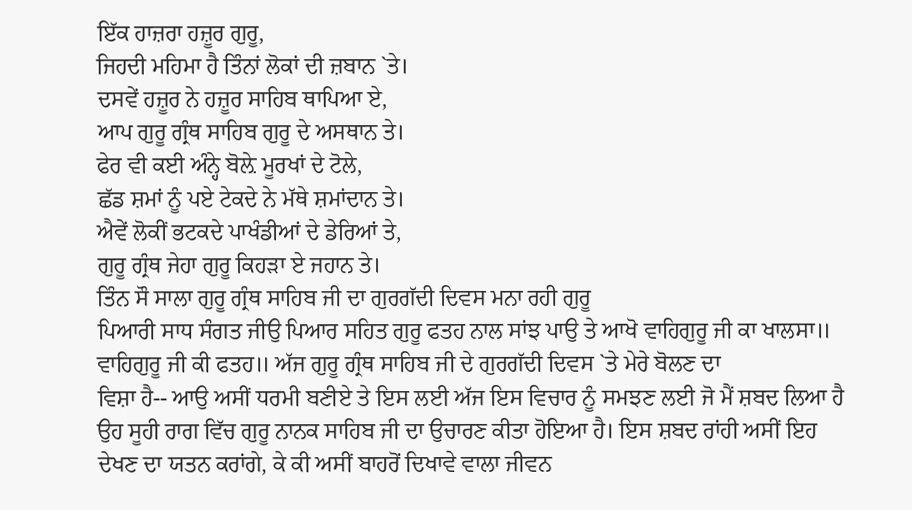ਇੱਕ ਹਾਜ਼ਰਾ ਹਜ਼ੂਰ ਗੁਰੂ,
ਜਿਹਦੀ ਮਹਿਮਾ ਹੈ ਤਿੰਨਾਂ ਲੋਕਾਂ ਦੀ ਜ਼ਬਾਨ `ਤੇ।
ਦਸਵੇਂ ਹਜ਼ੂਰ ਨੇ ਹਜ਼ੂਰ ਸਾਹਿਬ ਥਾਪਿਆ ਏ,
ਆਪ ਗੁਰੂ ਗ੍ਰੰਥ ਸਾਹਿਬ ਗੁਰੂ ਦੇ ਅਸਥਾਨ ਤੇ।
ਫੇਰ ਵੀ ਕਈ ਅੰਨ੍ਹੇ ਬੋਲ਼ੇ ਮੂਰਖਾਂ ਦੇ ਟੋਲੇ,
ਛੱਡ ਸ਼ਮਾਂ ਨੂੰ ਪਏ ਟੇਕਦੇ ਨੇ ਮੱਥੇ ਸ਼ਮਾਂਦਾਨ ਤੇ।
ਐਵੇਂ ਲੋਕੀਂ ਭਟਕਦੇ ਪਾਖੰਡੀਆਂ ਦੇ ਡੇਰਿਆਂ ਤੇ,
ਗੁਰੂ ਗ੍ਰੰਥ ਜੇਹਾ ਗੁਰੂ ਕਿਹੜਾ ਏ ਜਹਾਨ ਤੇ।
ਤਿੰਨ ਸੌ ਸਾਲਾ ਗੁਰੂ ਗ੍ਰੰਥ ਸਾਹਿਬ ਜੀ ਦਾ ਗੁਰਗੱਦੀ ਦਿਵਸ ਮਨਾ ਰਹੀ ਗੁਰੂ
ਪਿਆਰੀ ਸਾਧ ਸੰਗਤ ਜੀਉ ਪਿਆਰ ਸਹਿਤ ਗੁਰੂ ਫਤਹ ਨਾਲ ਸਾਂਝ ਪਾਉ ਤੇ ਆਖੋ ਵਾਹਿਗੁਰੂ ਜੀ ਕਾ ਖਾਲਸਾ॥
ਵਾਹਿਗੁਰੂ ਜੀ ਕੀ ਫਤਹ॥ ਅੱਜ ਗੁਰੂ ਗ੍ਰੰਥ ਸਾਹਿਬ ਜੀ ਦੇ ਗੁਰਗੱਦੀ ਦਿਵਸ `ਤੇ ਮੇਰੇ ਬੋਲਣ ਦਾ
ਵਿਸ਼ਾ ਹੈ-- ਆਉ ਅਸੀਂ ਧਰਮੀ ਬਣੀਏ ਤੇ ਇਸ ਲਈ ਅੱਜ ਇਸ ਵਿਚਾਰ ਨੂੰ ਸਮਝਣ ਲਈ ਜੋ ਮੈਂ ਸ਼ਬਦ ਲਿਆ ਹੈ
ਉਹ ਸੂਹੀ ਰਾਗ ਵਿੱਚ ਗੁਰੂ ਨਾਨਕ ਸਾਹਿਬ ਜੀ ਦਾ ਉਚਾਰਣ ਕੀਤਾ ਹੋਇਆ ਹੈ। ਇਸ ਸ਼ਬਦ ਰਾਂਹੀ ਅਸੀਂ ਇਹ
ਦੇਖਣ ਦਾ ਯਤਨ ਕਰਾਂਗੇ, ਕੇ ਕੀ ਅਸੀਂ ਬਾਹਰੋਂ ਦਿਖਾਵੇ ਵਾਲਾ ਜੀਵਨ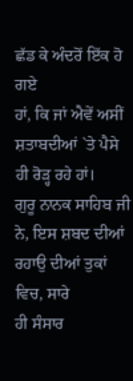ਛੱਡ ਕੇ ਅੰਦਰੋਂ ਇੱਕ ਹੋ ਗਏ
ਹਾਂ, ਕਿ ਜਾਂ ਐਵੇਂ ਅਸੀਂ ਸ਼ਤਾਬਦੀਆਂ `ਤੇ ਪੈਸੇ ਹੀ ਰੋੜ੍ਹ ਰਹੇ ਹਾਂ।
ਗੁਰੂ ਨਾਨਕ ਸਾਹਿਬ ਜੀ ਨੇ, ਇਸ ਸ਼ਬਦ ਦੀਆਂ ਰਹਾਉ ਦੀਆਂ ਤੁਕਾਂ ਵਿਚ, ਸਾਰੇ
ਹੀ ਸੰਸਾਰ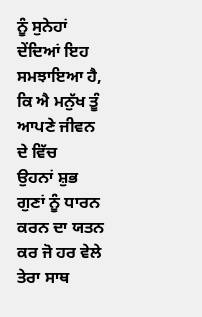ਨੂੰ ਸੁਨੇਹਾਂ ਦੇਂਦਿਆਂ ਇਹ ਸਮਝਾਇਆ ਹੈ, ਕਿ ਐ ਮਨੁੱਖ ਤੂੰ ਆਪਣੇ ਜੀਵਨ ਦੇ ਵਿੱਚ
ਉਹਨਾਂ ਸ਼ੁਭ ਗੁਣਾਂ ਨੂੰ ਧਾਰਨ ਕਰਨ ਦਾ ਯਤਨ ਕਰ ਜੋ ਹਰ ਵੇਲੇ ਤੇਰਾ ਸਾਥ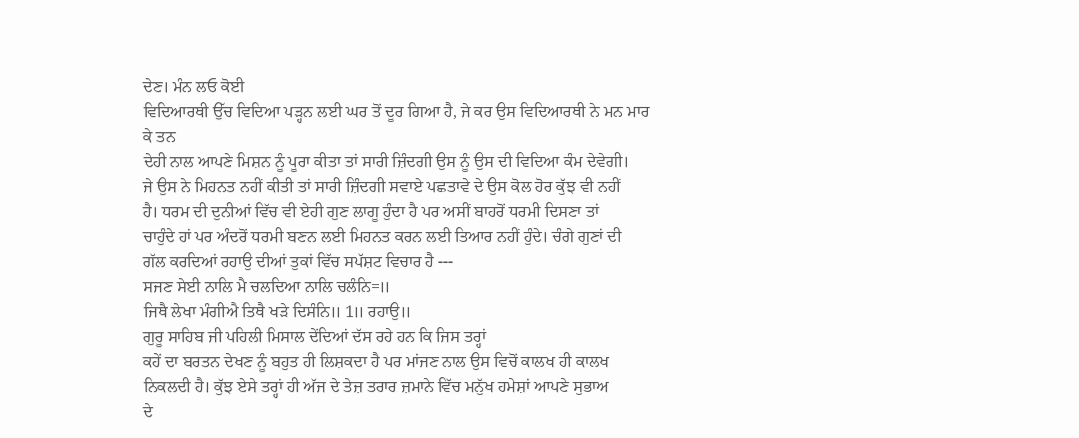ਦੇਣ। ਮੰਨ ਲਓ ਕੋਈ
ਵਿਦਿਆਰਥੀ ਉੱਚ ਵਿਦਿਆ ਪੜ੍ਹਨ ਲਈ ਘਰ ਤੋਂ ਦੂਰ ਗਿਆ ਹੈ, ਜੇ ਕਰ ਉਸ ਵਿਦਿਆਰਥੀ ਨੇ ਮਨ ਮਾਰ ਕੇ ਤਨ
ਦੇਹੀ ਨਾਲ ਆਪਣੇ ਮਿਸ਼ਨ ਨੂੰ ਪੂਰਾ ਕੀਤਾ ਤਾਂ ਸਾਰੀ ਜ਼ਿੰਦਗੀ ਉਸ ਨੂੰ ਉਸ ਦੀ ਵਿਦਿਆ ਕੰਮ ਦੇਵੇਗੀ।
ਜੇ ਉਸ ਨੇ ਮਿਹਨਤ ਨਹੀਂ ਕੀਤੀ ਤਾਂ ਸਾਰੀ ਜ਼ਿੰਦਗੀ ਸਵਾਏ ਪਛਤਾਵੇ ਦੇ ਉਸ ਕੋਲ ਹੋਰ ਕੁੱਝ ਵੀ ਨਹੀਂ
ਹੈ। ਧਰਮ ਦੀ ਦੁਨੀਆਂ ਵਿੱਚ ਵੀ ਏਹੀ ਗੁਣ ਲਾਗੂ ਹੁੰਦਾ ਹੈ ਪਰ ਅਸੀਂ ਬਾਹਰੋਂ ਧਰਮੀ ਦਿਸਣਾ ਤਾਂ
ਚਾਹੁੰਦੇ ਹਾਂ ਪਰ ਅੰਦਰੋਂ ਧਰਮੀ ਬਣਨ ਲਈ ਮਿਹਨਤ ਕਰਨ ਲਈ ਤਿਆਰ ਨਹੀਂ ਹੁੰਦੇ। ਚੰਗੇ ਗੁਣਾਂ ਦੀ
ਗੱਲ ਕਰਦਿਆਂ ਰਹਾਉ ਦੀਆਂ ਤੁਕਾਂ ਵਿੱਚ ਸਪੱਸ਼ਟ ਵਿਚਾਰ ਹੈ ---
ਸਜਣ ਸੇਈ ਨਾਲਿ ਮੈ ਚਲਦਿਆ ਨਾਲਿ ਚਲੰਨਿ=॥
ਜਿਥੈ ਲੇਖਾ ਮੰਗੀਐ ਤਿਥੈ ਖੜੇ ਦਿਸੰਨਿ॥ 1॥ ਰਹਾਉ॥
ਗੁਰੂ ਸਾਹਿਬ ਜੀ ਪਹਿਲੀ ਮਿਸਾਲ ਦੇਂਦਿਆਂ ਦੱਸ ਰਹੇ ਹਨ ਕਿ ਜਿਸ ਤਰ੍ਹਾਂ
ਕਹੇਂ ਦਾ ਬਰਤਨ ਦੇਖਣ ਨੂੰ ਬਹੁਤ ਹੀ ਲਿਸ਼ਕਦਾ ਹੈ ਪਰ ਮਾਂਜਣ ਨਾਲ ਉਸ ਵਿਚੋਂ ਕਾਲਖ ਹੀ ਕਾਲਖ
ਨਿਕਲਦੀ ਹੈ। ਕੁੱਝ ਏਸੇ ਤਰ੍ਹਾਂ ਹੀ ਅੱਜ ਦੇ ਤੇਜ਼ ਤਰਾਰ ਜ਼ਮਾਨੇ ਵਿੱਚ ਮਨੁੱਖ ਹਮੇਸ਼ਾਂ ਆਪਣੇ ਸੁਭਾਅ
ਦੇ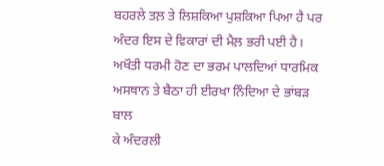ਬਹਰਲੇ ਤਲ਼ ਤੇ ਲਿਸ਼ਕਿਆ ਪੁਸ਼ਕਿਆ ਪਿਆ ਹੈ ਪਰ ਅੰਦਰ ਇਸ ਦੇ ਵਿਕਾਰਾਂ ਦੀ ਮੈਲ਼ ਭਰੀ ਪਈ ਹੈ।
ਅਖੌਤੀ ਧਰਮੀ ਹੋਣ ਦਾ ਭਰਮ ਪਾਲਦਿਆਂ ਧਾਰਮਿਕ ਅਸਥਾਨ ਤੇ ਬੈਠਾ ਹੀ ਈਰਖਾ ਨਿੰਦਿਆ ਦੇ ਭਾਂਬੜ ਬਾਲ
ਕੇ ਅੰਦਰਲੀ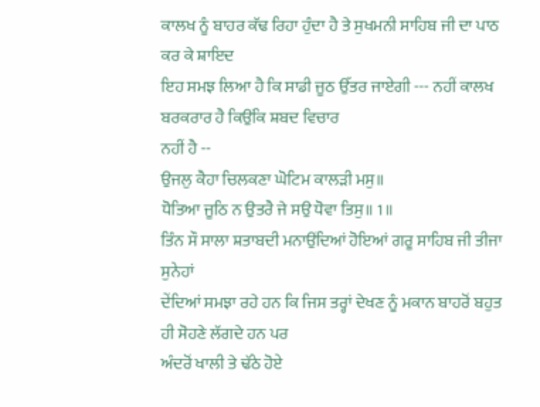ਕਾਲਖ ਨੂੰ ਬਾਹਰ ਕੱਢ ਰਿਹਾ ਹੁੰਦਾ ਹੈ ਤੇ ਸੁਖਮਨੀ ਸਾਹਿਬ ਜੀ ਦਾ ਪਾਠ ਕਰ ਕੇ ਸ਼ਾਇਦ
ਇਹ ਸਮਝ ਲਿਆ ਹੈ ਕਿ ਸਾਡੀ ਜੂਠ ਉੱਤਰ ਜਾਏਗੀ --- ਨਹੀਂ ਕਾਲਖ ਬਰਕਰਾਰ ਹੈ ਕਿਉਂਕਿ ਸ਼ਬਦ ਵਿਚਾਰ
ਨਹੀਂ ਹੈ --
ਉਜਲੁ ਕੈਹਾ ਚਿਲਕਣਾ ਘੋਟਿਮ ਕਾਲੜੀ ਮਸੁ॥
ਧੋਤਿਆ ਜੂਠਿ ਨ ਉਤਰੈ ਜੇ ਸਉ ਧੋਵਾ ਤਿਸੁ॥ 1॥
ਤਿੰਨ ਸੌ ਸਾਲਾ ਸ਼ਤਾਬਦੀ ਮਨਾਉਂਦਿਆਂ ਹੋਇਆਂ ਗਰੂ ਸਾਹਿਬ ਜੀ ਤੀਜਾ ਸੁਨੇਹਾਂ
ਦੇਂਦਿਆਂ ਸਮਝਾ ਰਹੇ ਹਨ ਕਿ ਜਿਸ ਤਰ੍ਹਾਂ ਦੇਖਣ ਨੂੰ ਮਕਾਨ ਬਾਹਰੋਂ ਬਹੁਤ ਹੀ ਸੋਹਣੇ ਲੱਗਦੇ ਹਨ ਪਰ
ਅੰਦਰੋਂ ਖਾਲੀ ਤੇ ਢੱਠੇ ਹੋਏ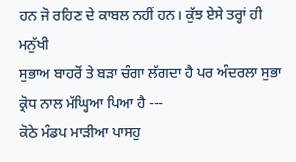ਹਨ ਜੋ ਰਹਿਣ ਦੇ ਕਾਬਲ ਨਹੀਂ ਹਨ। ਕੁੱਝ ਏਸੇ ਤਰ੍ਹਾਂ ਹੀ ਮਨੁੱਖੀ
ਸੁਭਾਅ ਬਾਹਰੋਂ ਤੇ ਬੜਾ ਚੰਗਾ ਲੱਗਦਾ ਹੈ ਪਰ ਅੰਦਰਲਾ ਸੁਭਾ ਕ੍ਰੋਧ ਨਾਲ ਮੱਘ੍ਹਿਆ ਪਿਆ ਹੈ ---
ਕੋਠੇ ਮੰਡਪ ਮਾੜੀਆ ਪਾਸਹੁ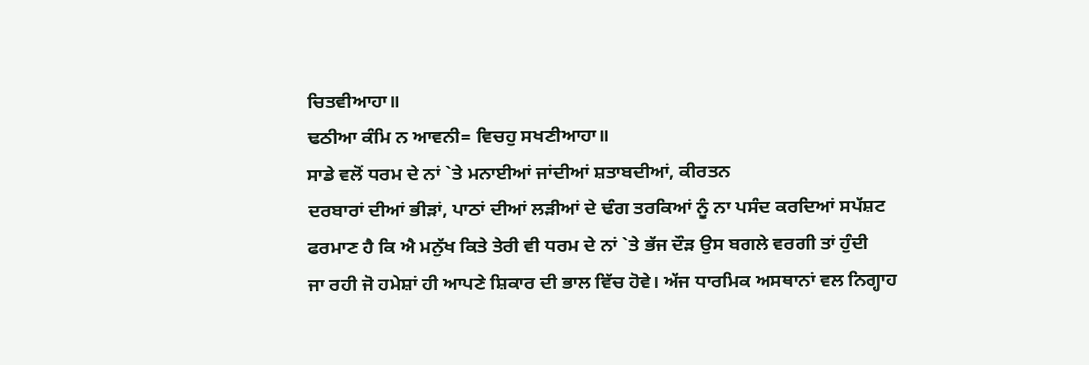ਚਿਤਵੀਆਹਾ॥
ਢਠੀਆ ਕੰਮਿ ਨ ਆਵਨੀ= ਵਿਚਹੁ ਸਖਣੀਆਹਾ॥
ਸਾਡੇ ਵਲੋਂ ਧਰਮ ਦੇ ਨਾਂ `ਤੇ ਮਨਾਈਆਂ ਜਾਂਦੀਆਂ ਸ਼ਤਾਬਦੀਆਂ, ਕੀਰਤਨ
ਦਰਬਾਰਾਂ ਦੀਆਂ ਭੀੜਾਂ, ਪਾਠਾਂ ਦੀਆਂ ਲੜੀਆਂ ਦੇ ਢੰਗ ਤਰਕਿਆਂ ਨੂੰ ਨਾ ਪਸੰਦ ਕਰਦਿਆਂ ਸਪੱਸ਼ਟ
ਫਰਮਾਣ ਹੈ ਕਿ ਐ ਮਨੁੱਖ ਕਿਤੇ ਤੇਰੀ ਵੀ ਧਰਮ ਦੇ ਨਾਂ `ਤੇ ਭੱਜ ਦੌੜ ਉਸ ਬਗਲੇ ਵਰਗੀ ਤਾਂ ਹੁੰਦੀ
ਜਾ ਰਹੀ ਜੋ ਹਮੇਸ਼ਾਂ ਹੀ ਆਪਣੇ ਸ਼ਿਕਾਰ ਦੀ ਭਾਲ ਵਿੱਚ ਹੋਵੇ। ਅੱਜ ਧਾਰਮਿਕ ਅਸਥਾਨਾਂ ਵਲ ਨਿਗ੍ਹਾਹ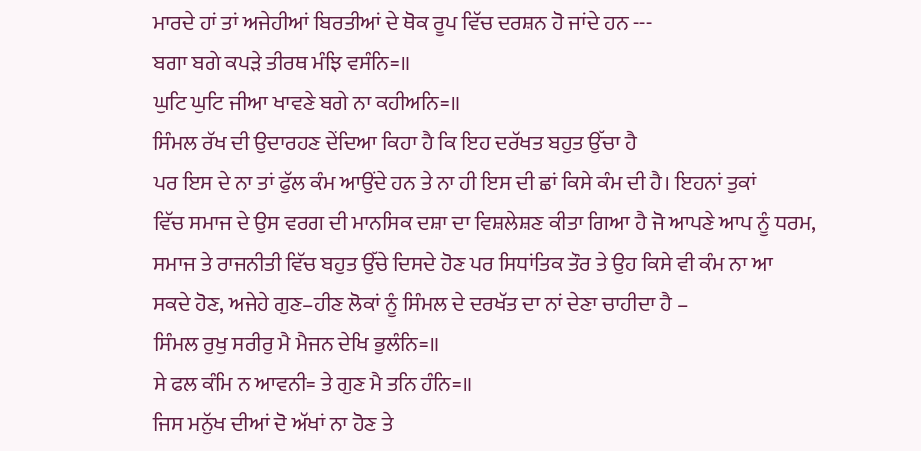ਮਾਰਦੇ ਹਾਂ ਤਾਂ ਅਜੇਹੀਆਂ ਬਿਰਤੀਆਂ ਦੇ ਥੋਕ ਰੂਪ ਵਿੱਚ ਦਰਸ਼ਨ ਹੋ ਜਾਂਦੇ ਹਨ ---
ਬਗਾ ਬਗੇ ਕਪੜੇ ਤੀਰਥ ਮੰਝਿ ਵਸੰਨਿ=॥
ਘੁਟਿ ਘੁਟਿ ਜੀਆ ਖਾਵਣੇ ਬਗੇ ਨਾ ਕਹੀਅਨਿ=॥
ਸਿੰਮਲ ਰੱਖ ਦੀ ਉਦਾਰਹਣ ਦੇਂਦਿਆ ਕਿਹਾ ਹੈ ਕਿ ਇਹ ਦਰੱਖਤ ਬਹੁਤ ਉੱਚਾ ਹੈ
ਪਰ ਇਸ ਦੇ ਨਾ ਤਾਂ ਫੁੱਲ ਕੰਮ ਆਉਂਦੇ ਹਨ ਤੇ ਨਾ ਹੀ ਇਸ ਦੀ ਛਾਂ ਕਿਸੇ ਕੰਮ ਦੀ ਹੈ। ਇਹਨਾਂ ਤੁਕਾਂ
ਵਿੱਚ ਸਮਾਜ ਦੇ ਉਸ ਵਰਗ ਦੀ ਮਾਨਸਿਕ ਦਸ਼ਾ ਦਾ ਵਿਸ਼ਲੇਸ਼ਣ ਕੀਤਾ ਗਿਆ ਹੈ ਜੋ ਆਪਣੇ ਆਪ ਨੂੰ ਧਰਮ,
ਸਮਾਜ ਤੇ ਰਾਜਨੀਤੀ ਵਿੱਚ ਬਹੁਤ ਉੱਚੇ ਦਿਸਦੇ ਹੋਣ ਪਰ ਸਿਧਾਂਤਿਕ ਤੌਰ ਤੇ ਉਹ ਕਿਸੇ ਵੀ ਕੰਮ ਨਾ ਆ
ਸਕਦੇ ਹੋਣ, ਅਜੇਹੇ ਗੁਣ–ਹੀਣ ਲੋਕਾਂ ਨੂੰ ਸਿੰਮਲ ਦੇ ਦਰਖੱਤ ਦਾ ਨਾਂ ਦੇਣਾ ਚਾਹੀਦਾ ਹੈ –
ਸਿੰਮਲ ਰੁਖੁ ਸਰੀਰੁ ਮੈ ਮੈਜਨ ਦੇਖਿ ਭੁਲੰਨਿ=॥
ਸੇ ਫਲ ਕੰਮਿ ਨ ਆਵਨੀ= ਤੇ ਗੁਣ ਮੈ ਤਨਿ ਹੰਨਿ=॥
ਜਿਸ ਮਨੁੱਖ ਦੀਆਂ ਦੋ ਅੱਖਾਂ ਨਾ ਹੋਣ ਤੇ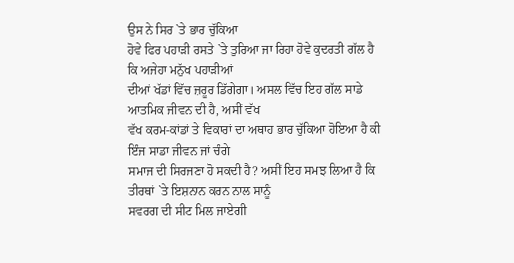ਉਸ ਨੇ ਸਿਰ `ਤੇ ਭਾਰ ਚੁੱਕਿਆ
ਹੋਵੇ ਫਿਰ ਪਹਾੜੀ ਰਸਤੇ `ਤੇ ਤੁਰਿਆ ਜਾ ਰਿਹਾ ਹੋਵੇ ਕੁਦਰਤੀ ਗੱਲ ਹੈ ਕਿ ਅਜੇਹਾ ਮਨੁੱਖ ਪਹਾੜੀਆਂ
ਦੀਆਂ ਖੱਡਾਂ ਵਿੱਚ ਜ਼ਰੂਰ ਡਿੱਗੇਗਾ। ਅਸਲ ਵਿੱਚ ਇਹ ਗੱਲ ਸਾਡੇ ਆਤਮਿਕ ਜੀਵਨ ਦੀ ਹੈ, ਅਸੀਂ ਵੱਖ
ਵੱਖ ਕਰਮ-ਕਾਂਡਾਂ ਤੇ ਵਿਕਾਰਾਂ ਦਾ ਅਥਾਹ ਭਾਰ ਚੁੱਕਿਆ ਹੋਇਆ ਹੈ ਕੀ ਇੰਜ ਸਾਡਾ ਜੀਵਨ ਜਾਂ ਚੰਗੇ
ਸਮਾਜ ਦੀ ਸਿਰਜਣਾ ਹੋ ਸਕਦੀ ਹੈ? ਅਸੀਂ ਇਹ ਸਮਝ ਲਿਆ ਹੈ ਕਿ ਤੀਰਥਾਂ `ਤੇ ਇਸ਼ਨਾਨ ਕਰਨ ਨਾਲ ਸਾਨੂੰ
ਸਵਰਗ ਦੀ ਸੀਟ ਮਿਲ ਜਾਏਗੀ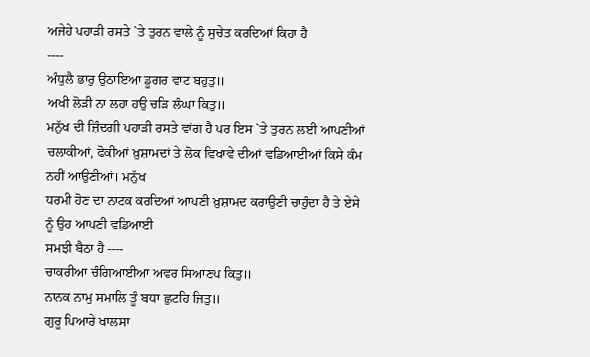ਅਜੇਹੇ ਪਹਾੜੀ ਰਸਤੇ `ਤੇ ਤੁਰਨ ਵਾਲੇ ਨੂੰ ਸੁਚੇਤ ਕਰਦਿਆਂ ਕਿਹਾ ਹੈ
----
ਅੰਧੁਲੈ ਭਾਰੁ ਉਠਾਇਆ ਡੂਗਰ ਵਾਟ ਬਹੁਤੁ॥
ਅਖੀ ਲੋੜੀ ਨਾ ਲਹਾ ਹਉ ਚੜਿ ਲੰਘਾ ਕਿਤੁ॥
ਮਨੁੱਖ ਦੀ ਜ਼ਿੰਦਗੀ ਪਹਾੜੀ ਰਸਤੇ ਵਾਂਗ ਹੈ ਪਰ ਇਸ `ਤੇ ਤੁਰਨ ਲਈ ਆਪਣੀਆਂ
ਚਲਾਕੀਆਂ, ਫੋਕੀਆਂ ਖ਼ੁਸ਼ਾਮਦਾਂ ਤੇ ਲੋਕ ਵਿਖਾਵੇ ਦੀਆਂ ਵਡਿਆਈਆਂ ਕਿਸੇ ਕੰਮ ਨਹੀਂ ਆਉਣੀਆਂ। ਮਨੁੱਖ
ਧਰਮੀ ਹੋਣ ਦਾ ਨਾਟਕ ਕਰਦਿਆਂ ਆਪਣੀ ਖ਼ੁਸ਼ਾਮਦ ਕਰਾਉਣੀ ਚਾਹੁੰਦਾ ਹੈ ਤੇ ਏਸੇ ਨੂੰ ਉਹ ਆਪਣੀ ਵਡਿਆਈ
ਸਮਝੀ ਬੈਠਾ ਹੈ ----
ਚਾਕਰੀਆ ਚੰਗਿਆਈਆ ਅਵਰ ਸਿਆਣਪ ਕਿਤੁ॥
ਨਾਨਕ ਨਾਮੁ ਸਮਾਲਿ ਤੂੰ ਬਧਾ ਛੁਟਹਿ ਜਿਤੁ॥
ਗੁਰੂ ਪਿਆਰੇ ਖਾਲਸਾ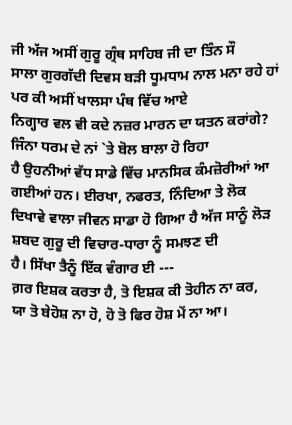ਜੀ ਅੱਜ ਅਸੀਂ ਗੁਰੂ ਗ੍ਰੰਥ ਸਾਹਿਬ ਜੀ ਦਾ ਤਿੰਨ ਸੌ
ਸਾਲਾ ਗੁਰਗੱਦੀ ਦਿਵਸ ਬੜੀ ਧੂਮਧਾਮ ਨਾਲ ਮਨਾ ਰਹੇ ਹਾਂ ਪਰ ਕੀ ਅਸੀਂ ਖਾਲਸਾ ਪੰਥ ਵਿੱਚ ਆਏ
ਨਿਗ੍ਹਾਰ ਵਲ ਵੀ ਕਦੇ ਨਜ਼ਰ ਮਾਰਨ ਦਾ ਯਤਨ ਕਰਾਂਗੇ? ਜਿੰਨਾ ਧਰਮ ਦੇ ਨਾਂ `ਤੇ ਬੋਲ ਬਾਲਾ ਹੋ ਰਿਹਾ
ਹੈ ਉਹਨੀਆਂ ਵੱਧ ਸਾਡੇ ਵਿੱਚ ਮਾਨਸਿਕ ਕੰਮਜ਼ੋਰੀਆਂ ਆ ਗਈਆਂ ਹਨ। ਈਰਖਾ, ਨਫਰਤ, ਨਿੰਦਿਆ ਤੇ ਲੋਕ
ਦਿਖਾਵੇ ਵਾਲਾ ਜੀਵਨ ਸਾਡਾ ਹੋ ਗਿਆ ਹੈ ਅੱਜ ਸਾਨੂੰ ਲੋੜ ਸ਼ਬਦ ਗੁਰੂ ਦੀ ਵਿਚਾਰ-ਧਾਰਾ ਨੂੰ ਸਮਝਣ ਦੀ
ਹੈ। ਸਿੱਖਾ ਤੈਨੂੰ ਇੱਕ ਵੰਗਾਰ ਈ ---
ਗ਼ਰ ਇਸ਼ਕ ਕਰਤਾ ਹੈ, ਤੋ ਇਸ਼ਕ ਕੀ ਤੋਹੀਨ ਨਾ ਕਰ,
ਯਾ ਤੋ ਬੇਹੋਸ਼ ਨਾ ਹੋ, ਹੋ ਤੋ ਫਿਰ ਹੋਸ਼ ਮੇਂ ਨਾ ਆ।